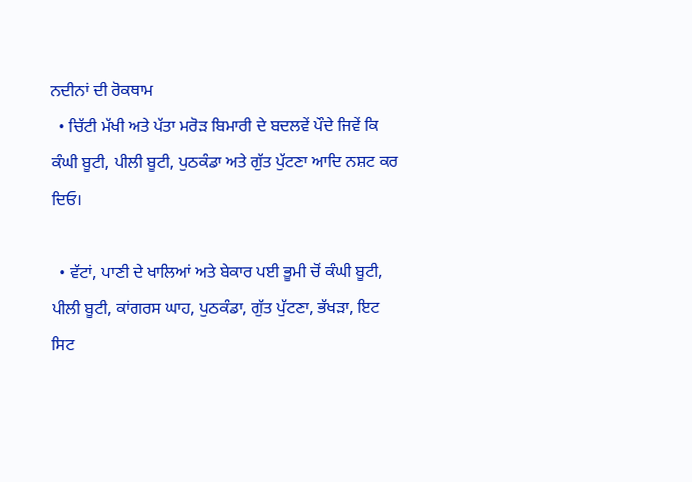ਨਦੀਨਾਂ ਦੀ ਰੋਕਥਾਮ
  • ਚਿੱਟੀ ਮੱਖੀ ਅਤੇ ਪੱਤਾ ਮਰੋੜ ਬਿਮਾਰੀ ਦੇ ਬਦਲਵੇਂ ਪੌਦੇ ਜਿਵੇਂ ਕਿ ਕੰਘੀ ਬੂਟੀ, ਪੀਲੀ ਬੂਟੀ, ਪੁਠਕੰਡਾ ਅਤੇ ਗੁੱਤ ਪੁੱਟਣਾ ਆਦਿ ਨਸ਼ਟ ਕਰ ਦਿਓ।

  • ਵੱਟਾਂ, ਪਾਣੀ ਦੇ ਖਾਲਿਆਂ ਅਤੇ ਬੇਕਾਰ ਪਈ ਭੂਮੀ ਚੋਂ ਕੰਘੀ ਬੂਟੀ, ਪੀਲੀ ਬੂਟੀ, ਕਾਂਗਰਸ ਘਾਹ, ਪੁਠਕੰਡਾ, ਗੁੱਤ ਪੁੱਟਣਾ, ਭੱਖੜਾ, ਇਟ ਸਿਟ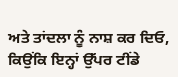ਅਤੇ ਤਾਂਦਲਾ ਨੂੰ ਨਾਸ਼ ਕਰ ਦਿਓ, ਕਿਉਂਕਿ ਇਨ੍ਹਾਂ ਉੱਪਰ ਟੀਂਡੇ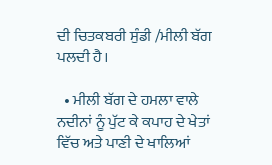ਦੀ ਚਿਤਕਬਰੀ ਸੁੰਡੀ /ਮੀਲੀ ਬੱਗ ਪਲਦੀ ਹੈ।

  • ਮੀਲੀ ਬੱਗ ਦੇ ਹਮਲਾ ਵਾਲੇ ਨਦੀਨਾਂ ਨੂੰ ਪੁੱਟ ਕੇ ਕਪਾਹ ਦੇ ਖੇਤਾਂ ਵਿੱਚ ਅਤੇ ਪਾਣੀ ਦੇ ਖਾਲਿਆਂ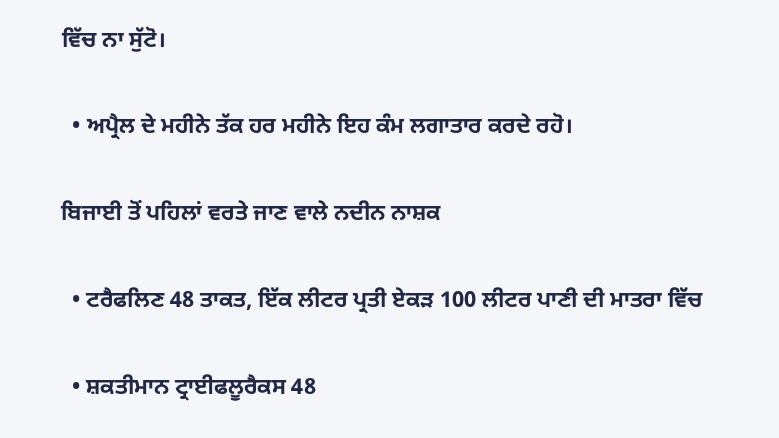ਵਿੱਚ ਨਾ ਸੁੱਟੋ।

  • ਅਪ੍ਰੈਲ ਦੇ ਮਹੀਨੇ ਤੱਕ ਹਰ ਮਹੀਨੇ ਇਹ ਕੰਮ ਲਗਾਤਾਰ ਕਰਦੇ ਰਹੋ।

ਬਿਜਾਈ ਤੋਂ ਪਹਿਲਾਂ ਵਰਤੇ ਜਾਣ ਵਾਲੇ ਨਦੀਨ ਨਾਸ਼ਕ

  • ਟਰੈਫਲਿਣ 48 ਤਾਕਤ, ਇੱਕ ਲੀਟਰ ਪ੍ਰਤੀ ਏਕੜ 100 ਲੀਟਰ ਪਾਣੀ ਦੀ ਮਾਤਰਾ ਵਿੱਚ

  • ਸ਼ਕਤੀਮਾਨ ਟ੍ਰਾਈਫਲੂਰੈਕਸ 48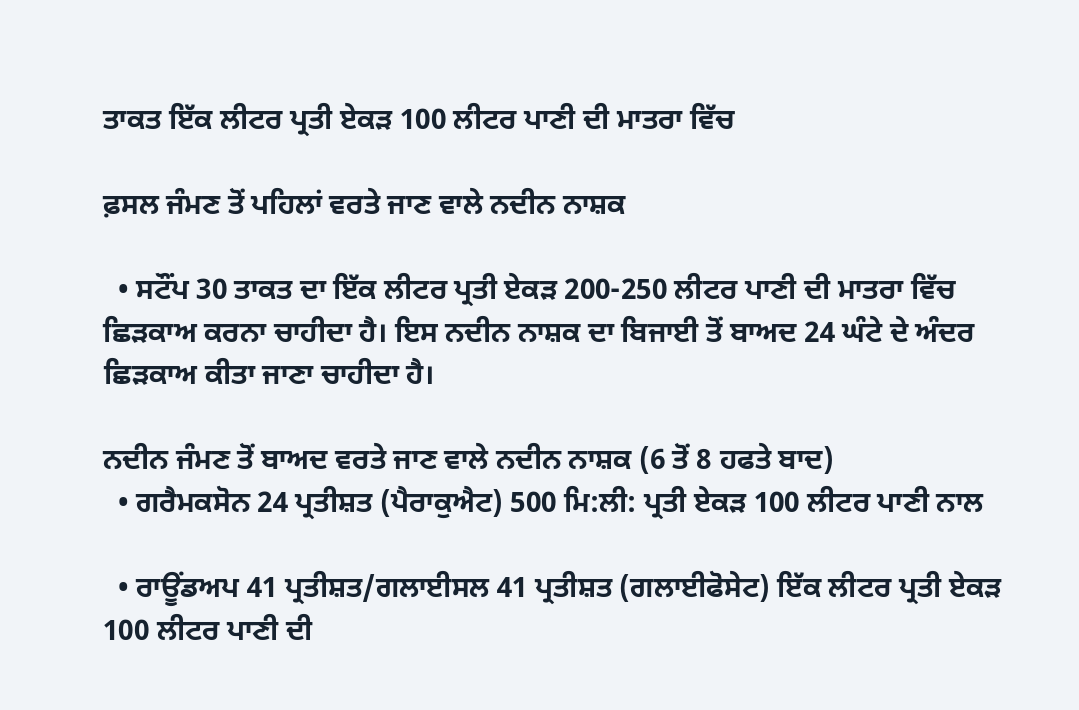ਤਾਕਤ ਇੱਕ ਲੀਟਰ ਪ੍ਰਤੀ ਏਕੜ 100 ਲੀਟਰ ਪਾਣੀ ਦੀ ਮਾਤਰਾ ਵਿੱਚ

ਫ਼ਸਲ ਜੰਮਣ ਤੋਂ ਪਹਿਲਾਂ ਵਰਤੇ ਜਾਣ ਵਾਲੇ ਨਦੀਨ ਨਾਸ਼ਕ

  • ਸਟੌਂਪ 30 ਤਾਕਤ ਦਾ ਇੱਕ ਲੀਟਰ ਪ੍ਰਤੀ ਏਕੜ 200-250 ਲੀਟਰ ਪਾਣੀ ਦੀ ਮਾਤਰਾ ਵਿੱਚ ਛਿੜਕਾਅ ਕਰਨਾ ਚਾਹੀਦਾ ਹੈ। ਇਸ ਨਦੀਨ ਨਾਸ਼ਕ ਦਾ ਬਿਜਾਈ ਤੋਂ ਬਾਅਦ 24 ਘੰਟੇ ਦੇ ਅੰਦਰ ਛਿੜਕਾਅ ਕੀਤਾ ਜਾਣਾ ਚਾਹੀਦਾ ਹੈ।

ਨਦੀਨ ਜੰਮਣ ਤੋਂ ਬਾਅਦ ਵਰਤੇ ਜਾਣ ਵਾਲੇ ਨਦੀਨ ਨਾਸ਼ਕ (6 ਤੋਂ 8 ਹਫਤੇ ਬਾਦ)
  • ਗਰੈਮਕਸੋਨ 24 ਪ੍ਰਤੀਸ਼ਤ (ਪੈਰਾਕੁਐਟ) 500 ਮਿ:ਲੀ: ਪ੍ਰਤੀ ਏਕੜ 100 ਲੀਟਰ ਪਾਣੀ ਨਾਲ

  • ਰਾਊਂਡਅਪ 41 ਪ੍ਰਤੀਸ਼ਤ/ਗਲਾਈਸਲ 41 ਪ੍ਰਤੀਸ਼ਤ (ਗਲਾਈਫੋਸੇਟ) ਇੱਕ ਲੀਟਰ ਪ੍ਰਤੀ ਏਕੜ 100 ਲੀਟਰ ਪਾਣੀ ਦੀ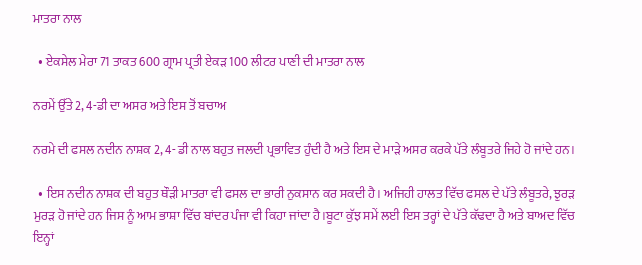ਮਾਤਰਾ ਨਾਲ

  • ਏਕਸੇਲ ਮੇਰਾ 71 ਤਾਕਤ 600 ਗ੍ਰਾਮ ਪ੍ਰਤੀ ਏਕੜ 100 ਲੀਟਰ ਪਾਣੀ ਦੀ ਮਾਤਰਾ ਨਾਲ

ਨਰਮੇਂ ਉੱਤੇ 2, 4-ਡੀ ਦਾ ਅਸਰ ਅਤੇ ਇਸ ਤੋਂ ਬਚਾਅ

ਨਰਮੇ ਦੀ ਫਸਲ ਨਦੀਨ ਨਾਸ਼ਕ 2, 4- ਡੀ ਨਾਲ ਬਹੁਤ ਜਲਦੀ ਪ੍ਰਭਾਵਿਤ ਹੁੰਦੀ ਹੈ ਅਤੇ ਇਸ ਦੇ ਮਾੜੇ ਅਸਰ ਕਰਕੇ ਪੱਤੇ ਲੰਬੂਤਰੇ ਜਿਹੇ ਹੋ ਜਾਂਦੇ ਹਨ।

  • ਇਸ ਨਦੀਨ ਨਾਸ਼ਕ ਦੀ ਬਹੁਤ ਥੌੜੀ ਮਾਤਰਾ ਵੀ ਫਸਲ ਦਾ ਭਾਰੀ ਨੁਕਸਾਨ ਕਰ ਸਕਦੀ ਹੈ। ਅਜਿਹੀ ਹਾਲਤ ਵਿੱਚ ਫਸਲ ਦੇ ਪੱਤੇ ਲੰਬੂਤਰੇ, ਝੁਰੜ ਮੁਰੜ ਹੋ ਜਾਂਦੇ ਹਨ ਜਿਸ ਨੂੰ ਆਮ ਭਾਸ਼ਾ ਵਿੱਚ ਬਾਂਦਰ ਪੰਜਾ ਵੀ ਕਿਹਾ ਜਾਂਦਾ ਹੈ।ਬੂਟਾ ਕੁੱਝ ਸਮੇਂ ਲਈ ਇਸ ਤਰ੍ਹਾਂ ਦੇ ਪੱਤੇ ਕੱਢਦਾ ਹੈ ਅਤੇ ਬਾਅਦ ਵਿੱਚ ਇਨ੍ਹਾਂ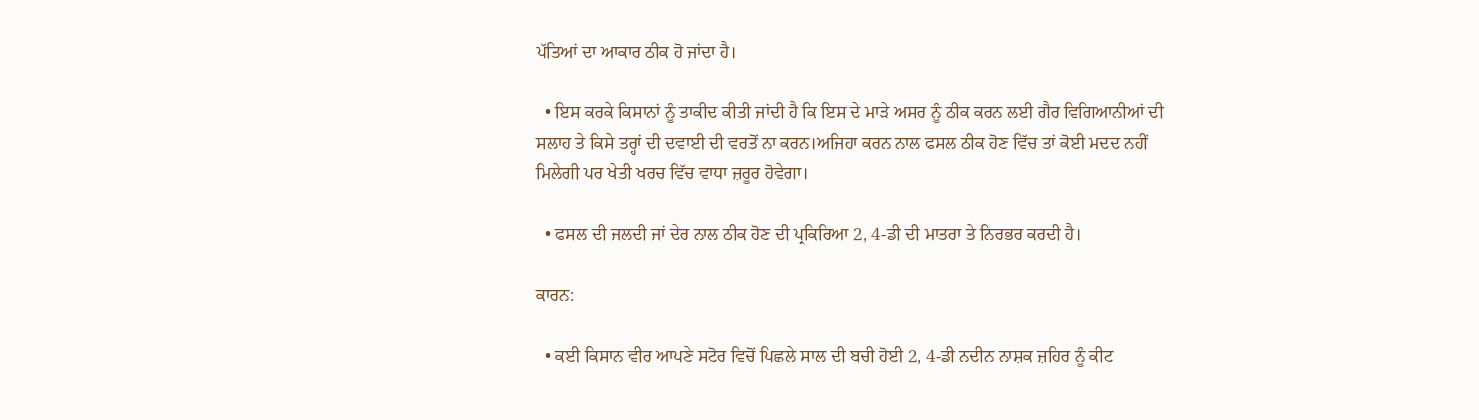ਪੱਤਿਆਂ ਦਾ ਆਕਾਰ ਠੀਕ ਹੋ ਜਾਂਦਾ ਹੈ।

  • ਇਸ ਕਰਕੇ ਕਿਸਾਨਾਂ ਨੂੰ ਤਾਕੀਦ ਕੀਤੀ ਜਾਂਦੀ ਹੈ ਕਿ ਇਸ ਦੇ ਮਾੜੇ ਅਸਰ ਨੂੰ ਠੀਕ ਕਰਨ ਲਈ ਗੈਰ ਵਿਗਿਆਨੀਆਂ ਦੀ ਸਲਾਹ ਤੇ ਕਿਸੇ ਤਰ੍ਹਾਂ ਦੀ ਦਵਾਈ ਦੀ ਵਰਤੋਂ ਨਾ ਕਰਨ।ਅਜਿਹਾ ਕਰਨ ਨਾਲ ਫਸਲ ਠੀਕ ਹੋਣ ਵਿੱਚ ਤਾਂ ਕੋਈ ਮਦਦ ਨਹੀਂ ਮਿਲੇਗੀ ਪਰ ਖੇਤੀ ਖਰਚ ਵਿੱਚ ਵਾਧਾ ਜ਼ਰੂਰ ਹੋਵੇਗਾ।

  • ਫਸਲ ਦੀ ਜਲਦੀ ਜਾਂ ਦੇਰ ਨਾਲ ਠੀਕ ਹੋਣ ਦੀ ਪ੍ਰਕਿਰਿਆ 2, 4-ਡੀ ਦੀ ਮਾਤਰਾ ਤੇ ਨਿਰਭਰ ਕਰਦੀ ਹੈ।

ਕਾਰਨ:

  • ਕਈ ਕਿਸਾਨ ਵੀਰ ਆਪਣੇ ਸਟੋਰ ਵਿਚੋਂ ਪਿਛਲੇ ਸਾਲ ਦੀ ਬਚੀ ਹੋਈ 2, 4-ਡੀ ਨਦੀਨ ਨਾਸ਼ਕ ਜ਼ਹਿਰ ਨੂੰ ਕੀਟ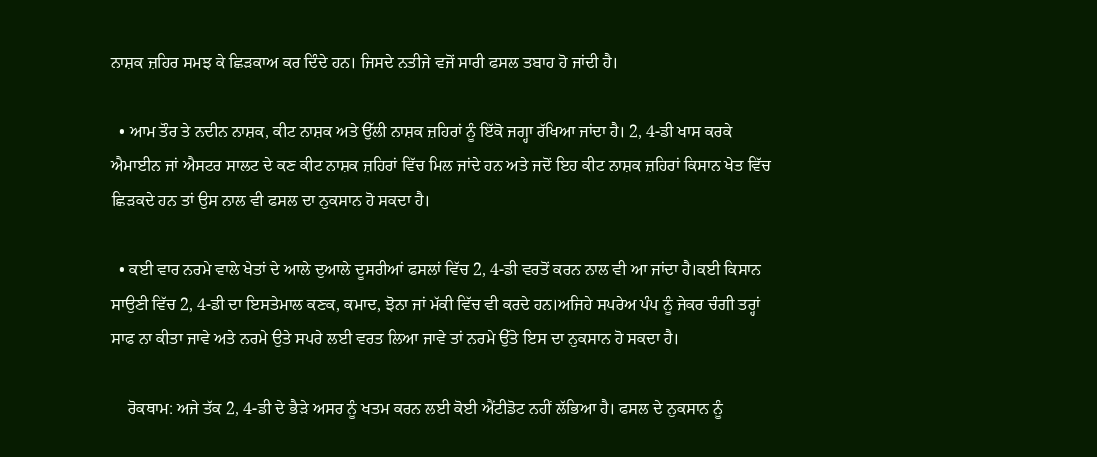ਨਾਸ਼ਕ ਜ਼ਹਿਰ ਸਮਝ ਕੇ ਛਿੜਕਾਅ ਕਰ ਦਿੰਦੇ ਹਨ। ਜਿਸਦੇ ਨਤੀਜੇ ਵਜੋਂ ਸਾਰੀ ਫਸਲ ਤਬਾਹ ਹੋ ਜਾਂਦੀ ਹੈ।

  • ਆਮ ਤੌਰ ਤੇ ਨਦੀਨ ਨਾਸ਼ਕ, ਕੀਟ ਨਾਸ਼ਕ ਅਤੇ ਉੱਲੀ ਨਾਸ਼ਕ ਜ਼ਹਿਰਾਂ ਨੂੰ ਇੱਕੋ ਜਗ੍ਹਾ ਰੱਖਿਆ ਜਾਂਦਾ ਹੈ। 2, 4-ਡੀ ਖਾਸ ਕਰਕੇ ਐਮਾਈਨ ਜਾਂ ਐਸਟਰ ਸਾਲਟ ਦੇ ਕਣ ਕੀਟ ਨਾਸ਼ਕ ਜ਼ਹਿਰਾਂ ਵਿੱਚ ਮਿਲ ਜਾਂਦੇ ਹਨ ਅਤੇ ਜਦੋਂ ਇਹ ਕੀਟ ਨਾਸ਼ਕ ਜ਼ਹਿਰਾਂ ਕਿਸਾਨ ਖੇਤ ਵਿੱਚ ਛਿੜਕਦੇ ਹਨ ਤਾਂ ਉਸ ਨਾਲ ਵੀ ਫਸਲ ਦਾ ਨੁਕਸਾਨ ਹੋ ਸਕਦਾ ਹੈ।

  • ਕਈ ਵਾਰ ਨਰਮੇ ਵਾਲੇ ਖੇਤਾਂ ਦੇ ਆਲੇ ਦੁਆਲੇ ਦੂਸਰੀਆਂ ਫਸਲਾਂ ਵਿੱਚ 2, 4-ਡੀ ਵਰਤੋਂ ਕਰਨ ਨਾਲ ਵੀ ਆ ਜਾਂਦਾ ਹੈ।ਕਈ ਕਿਸਾਨ ਸਾਉਣੀ ਵਿੱਚ 2, 4-ਡੀ ਦਾ ਇਸਤੇਮਾਲ ਕਣਕ, ਕਮਾਦ, ਝੋਨਾ ਜਾਂ ਮੱਕੀ ਵਿੱਚ ਵੀ ਕਰਦੇ ਹਨ।ਅਜਿਹੇ ਸਪਰੇਅ ਪੰਪ ਨੂੰ ਜੇਕਰ ਚੰਗੀ ਤਰ੍ਹਾਂ ਸਾਫ ਨਾ ਕੀਤਾ ਜਾਵੇ ਅਤੇ ਨਰਮੇ ਉਤੇ ਸਪਰੇ ਲਈ ਵਰਤ ਲਿਆ ਜਾਵੇ ਤਾਂ ਨਰਮੇ ਉੱਤੇ ਇਸ ਦਾ ਨੁਕਸਾਨ ਹੋ ਸਕਦਾ ਹੈ।

    ਰੋਕਥਾਮ: ਅਜੇ ਤੱਕ 2, 4-ਡੀ ਦੇ ਭੈੜੇ ਅਸਰ ਨੂੰ ਖਤਮ ਕਰਨ ਲਈ ਕੋਈ ਐਂਟੀਡੋਟ ਨਹੀਂ ਲੱਭਿਆ ਹੈ। ਫਸਲ ਦੇ ਨੁਕਸਾਨ ਨੂੰ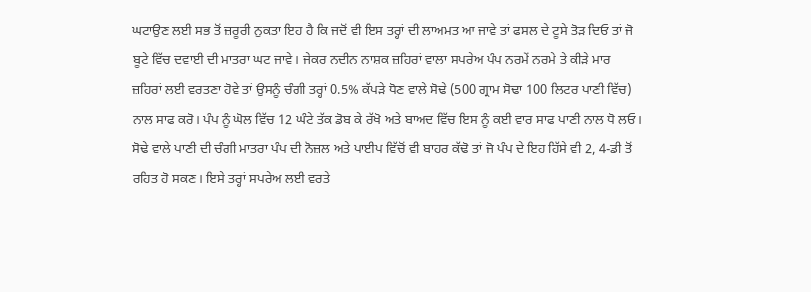ਘਟਾਉਣ ਲਈ ਸਭ ਤੋਂ ਜ਼ਰੂਰੀ ਨੁਕਤਾ ਇਹ ਹੈ ਕਿ ਜਦੋਂ ਵੀ ਇਸ ਤਰ੍ਹਾਂ ਦੀ ਲਾਅਮਤ ਆ ਜਾਵੇ ਤਾਂ ਫਸਲ ਦੇ ਟੂਸੇ ਤੋੜ ਦਿਓ ਤਾਂ ਜੋ ਬੂਟੇ ਵਿੱਚ ਦਵਾਈ ਦੀ ਮਾਤਰਾ ਘਟ ਜਾਵੇ। ਜੇਕਰ ਨਦੀਨ ਨਾਸ਼ਕ ਜ਼ਹਿਰਾਂ ਵਾਲਾ ਸਪਰੇਅ ਪੰਪ ਨਰਮੇਂ ਨਰਮੇ ਤੇ ਕੀੜੇ ਮਾਰ ਜ਼ਹਿਰਾਂ ਲਈ ਵਰਤਣਾ ਹੋਵੇ ਤਾਂ ਉਸਨੂੰ ਚੰਗੀ ਤਰ੍ਹਾਂ 0.5% ਕੱਪੜੇ ਧੋਣ ਵਾਲੇ ਸੋਢੇ (500 ਗ੍ਰਾਮ ਸੋਢਾ 100 ਲਿਟਰ ਪਾਣੀ ਵਿੱਚ) ਨਾਲ ਸਾਫ ਕਰੋ। ਪੰਪ ਨੂੰ ਘੋਲ ਵਿੱਚ 12 ਘੰਟੇ ਤੱਕ ਡੋਬ ਕੇ ਰੱਖੋ ਅਤੇ ਬਾਅਦ ਵਿੱਚ ਇਸ ਨੂੰ ਕਈ ਵਾਰ ਸਾਫ ਪਾਣੀ ਨਾਲ ਧੋ ਲਓ। ਸੋਢੇ ਵਾਲੇ ਪਾਣੀ ਦੀ ਚੰਗੀ ਮਾਤਰਾ ਪੰਪ ਦੀ ਨੋਜ਼ਲ ਅਤੇ ਪਾਈਪ ਵਿੱਚੋਂ ਵੀ ਬਾਹਰ ਕੱਢੋ ਤਾਂ ਜੋ ਪੰਪ ਦੇ ਇਹ ਹਿੱਸੇ ਵੀ 2, 4-ਡੀ ਤੋਂ ਰਹਿਤ ਹੋ ਸਕਣ। ਇਸੇ ਤਰ੍ਹਾਂ ਸਪਰੇਅ ਲਈ ਵਰਤੇ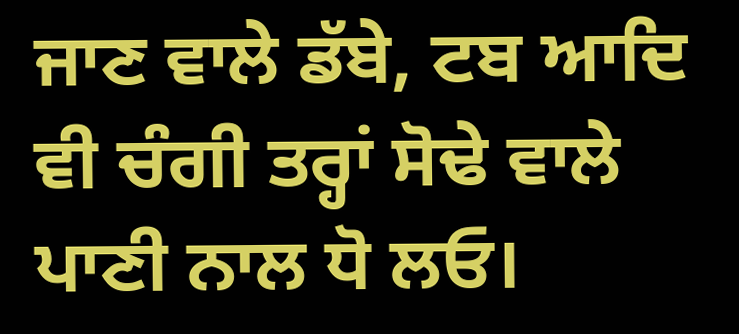ਜਾਣ ਵਾਲੇ ਡੱਬੇ, ਟਬ ਆਦਿ ਵੀ ਚੰਗੀ ਤਰ੍ਹਾਂ ਸੋਢੇ ਵਾਲੇ ਪਾਣੀ ਨਾਲ ਧੋ ਲਓ।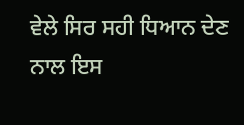ਵੇਲੇ ਸਿਰ ਸਹੀ ਧਿਆਨ ਦੇਣ ਨਾਲ ਇਸ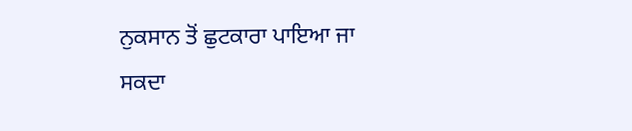ਨੁਕਸਾਨ ਤੋਂ ਛੁਟਕਾਰਾ ਪਾਇਆ ਜਾ ਸਕਦਾ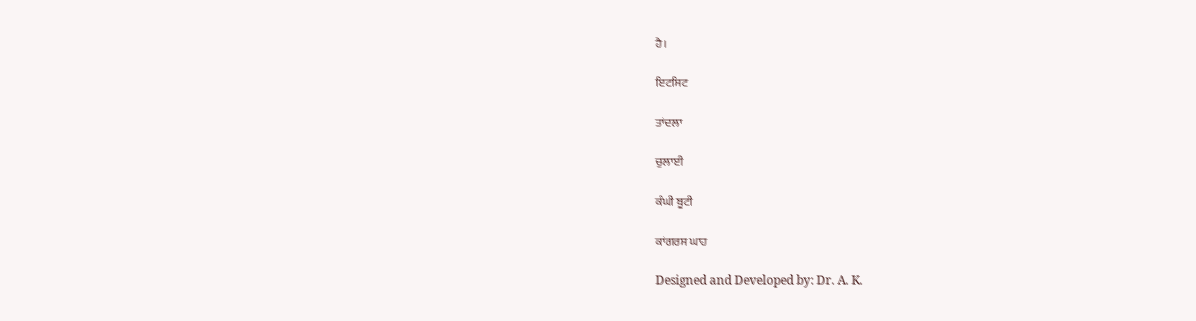ਹੈ।

ਇਟਸਿਟ

ਤਾਂਦਲਾ

ਚੁਲਾਈ

ਕੰਘੀ ਬੂਟੀ

ਕਾਂਗਰਸ ਘਾਹ

Designed and Developed by: Dr. A. K.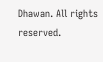Dhawan. All rights reserved.